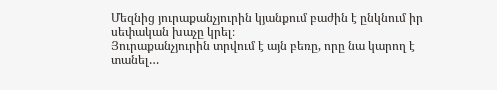Մեզնից յուրաքանչյուրին կյանքում բաժին է ընկնում իր սեփական խաչը կրել։
Յուրաքանչյուրին տրվում է այն բեռը, որը նա կարող է տանել…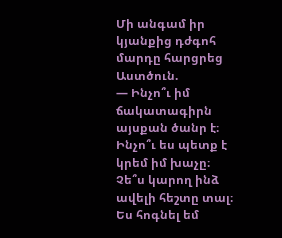Մի անգամ իր կյանքից դժգոհ մարդը հարցրեց Աստծուն.
— Ինչո՞ւ իմ ճակատագիրն այսքան ծանր է։ Ինչո՞ւ ես պետք է կրեմ իմ խաչը։ Չե՞ս կարող ինձ ավելի հեշտը տալ։ Ես հոգնել եմ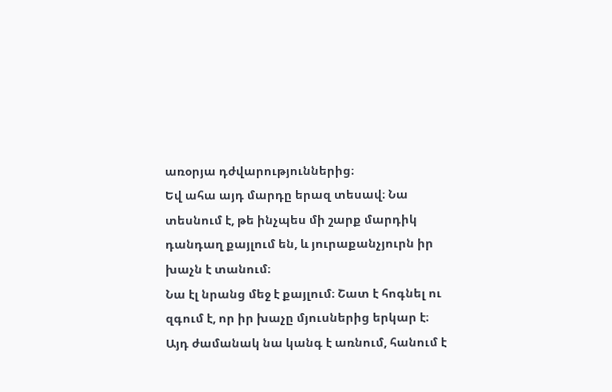առօրյա դժվարություններից։
Եվ ահա այդ մարդը երազ տեսավ։ Նա տեսնում է, թե ինչպես մի շարք մարդիկ դանդաղ քայլում են, և յուրաքանչյուրն իր խաչն է տանում։
Նա էլ նրանց մեջ է քայլում։ Շատ է հոգնել ու զգում է, որ իր խաչը մյուսներից երկար է։
Այդ ժամանակ նա կանգ է առնում, հանում է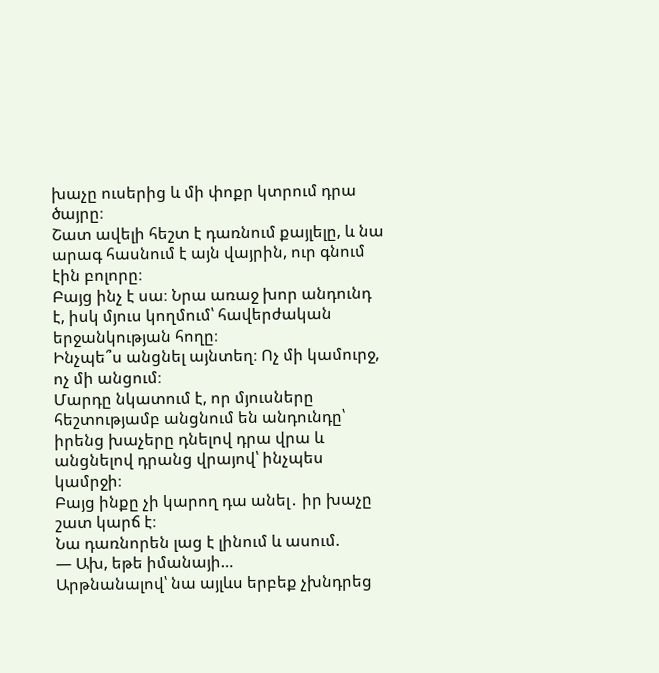խաչը ուսերից և մի փոքր կտրում դրա ծայրը։
Շատ ավելի հեշտ է դառնում քայլելը, և նա արագ հասնում է այն վայրին, ուր գնում էին բոլորը։
Բայց ինչ է սա։ Նրա առաջ խոր անդունդ է, իսկ մյուս կողմում՝ հավերժական երջանկության հողը։
Ինչպե՞ս անցնել այնտեղ։ Ոչ մի կամուրջ, ոչ մի անցում։
Մարդը նկատում է, որ մյուսները հեշտությամբ անցնում են անդունդը՝ իրենց խաչերը դնելով դրա վրա և անցնելով դրանց վրայով՝ ինչպես կամրջի։
Բայց ինքը չի կարող դա անել․ իր խաչը շատ կարճ է։
Նա դառնորեն լաց է լինում և ասում.
— Ախ, եթե իմանայի…
Արթնանալով՝ նա այլևս երբեք չխնդրեց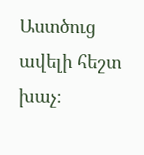Աստծուց ավելի հեշտ խաչ։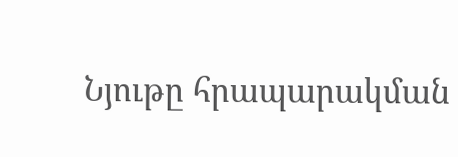Նյութը հրապարակման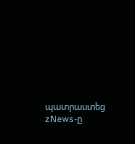պատրաստեց zNews-ը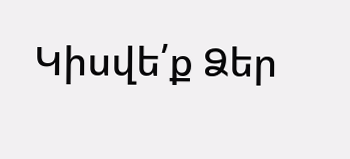Կիսվե՛ք Ձեր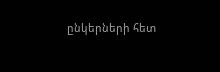ընկերների հետ